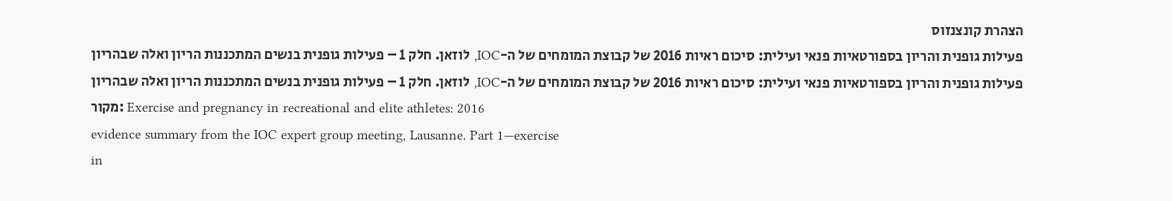הצהרת קונצנזוס
פעילות גופנית והריון בספורטאיות פנאי ועילית: סיכום ראיות 2016 של קבוצת המומחים של ה-IOC, לוזאן. חלק 1 – פעילות גופנית בנשים המתכננות הריון ואלה שבהריון
פעילות גופנית והריון בספורטאיות פנאי ועילית: סיכום ראיות 2016 של קבוצת המומחים של ה-IOC, לוזאן. חלק 1 – פעילות גופנית בנשים המתכננות הריון ואלה שבהריון
מקור: Exercise and pregnancy in recreational and elite athletes: 2016
evidence summary from the IOC expert group meeting, Lausanne. Part 1—exercise
in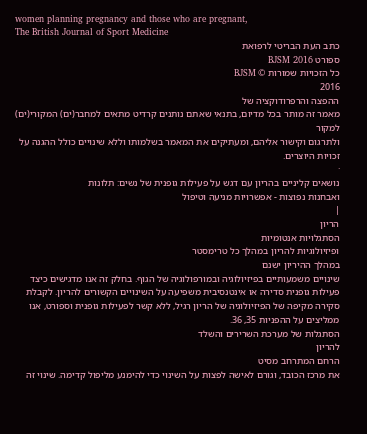women planning pregnancy and those who are pregnant,
The British Journal of Sport Medicine
כתב העת הבריטי לרפואת
ספורט BJSM 2016
כל הזכויות שמורות © BJSM
2016
ההפצה והרפרודוקציה של
מאמר זה מותר בכל מדיום, בתנאי שאתם נותנים קרדיט מתאים למחבר(ים) המקורי(ים) למקור
ולתרגום וקישור אליהם, ומעתיקים את המאמר בשלמותו וללא שינויים כולל ההגנה על
זכויות היוצרים.
·
נושאים קליניים בהריון עם דגש על פעילות גופנית של נשים: תלונות
ואבחנות נפוצות - אפשרויות מניעה וטיפול
|
הריון
הסתגלויות אנטומיות
ופיזיולוגיות להריון במהלך כל טרימסטר
במהלך ההיריון ישנם
שינויים משמעותיים בפיזיולוגיה ובמורפולוגיה של הגוף. בחלק זה אנו מדגישים כיצד
פעילות גופנית סדירה או אינטנסיבית משפיעה על השינויים הקשורים להריון. לקבלת
סקירה מקיפה של הפיזיולוגיה של הריון רגיל, ללא קשר לפעילות גופנית וספורט, אנו
ממליצים על ההפניות 35, 36.
הסתגלות של מערכת השרירים והשלד
להריון
הרחם המתרחב מסיט
את מרכז הכובד, וגורם לאישה לפצות על השינוי כדי להימנע מליפול קדימה. שינוי זה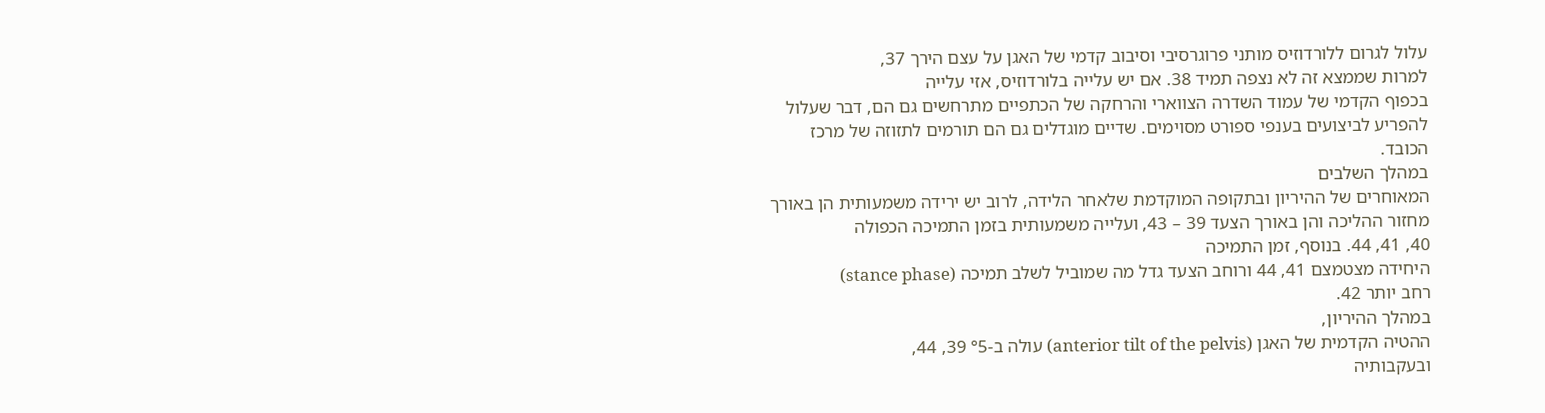עלול לגרום ללורדוזיס מותני פרוגרסיבי וסיבוב קדמי של האגן על עצם הירך 37,
למרות שממצא זה לא נצפה תמיד 38. אם יש עלייה בלורדוזיס, אזי עלייה
בכפוף הקדמי של עמוד השדרה הצווארי והרחקה של הכתפיים מתרחשים גם הם, דבר שעלול
להפריע לביצועים בענפי ספורט מסוימים. שדיים מוגדלים גם הם תורמים לתזוזה של מרכז
הכובד.
במהלך השלבים
המאוחרים של ההיריון ובתקופה המוקדמת שלאחר הלידה, לרוב יש ירידה משמעותית הן באורך
מחזור ההליכה והן באורך הצעד 39 – 43, ועלייה משמעותית בזמן התמיכה הכפולה
40, 41, 44. בנוסף, זמן התמיכה
היחידה מצטמצם 41, 44 ורוחב הצעד גדל מה שמוביל לשלב תמיכה (stance phase)
רחב יותר 42.
במהלך ההיריון,
ההטיה הקדמית של האגן (anterior tilt of the pelvis) עולה ב-°5 39, 44,
ובעקבותיה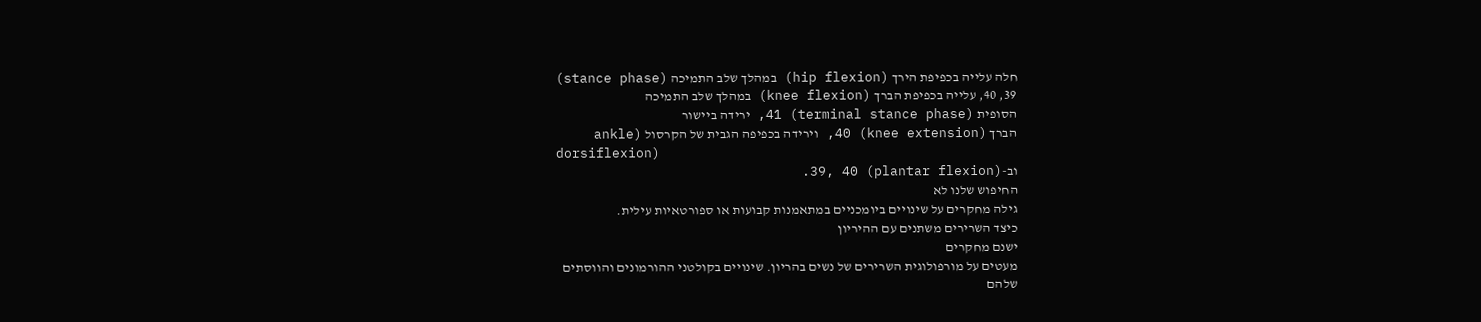חלה עלייה בכפיפת הירך (hip flexion) במהלך שלב התמיכה (stance phase)
39, 40, עלייה בכפיפת הברך (knee flexion) במהלך שלב התמיכה
הסופית (terminal stance phase) 41, ירידה ביישור
הברך (knee extension) 40, וירידה בכפיפה הגבית של הקרסול (ankle
dorsiflexion)
וב-(plantar flexion) 39, 40.
החיפוש שלנו לא
גילה מחקרים על שינויים ביומכניים במתאמנות קבועות או ספורטאיות עילית.
כיצד השרירים משתנים עם ההיריון
ישנם מחקרים
מעטים על מורפולוגית השרירים של נשים בהריון. שינויים בקולטני ההורמונים והווסתים
שלהם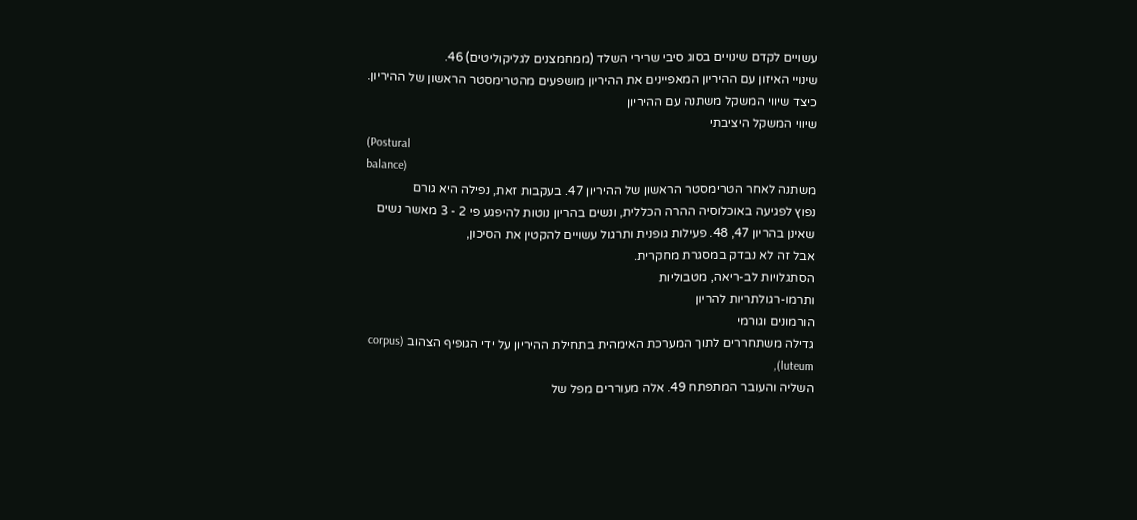עשויים לקדם שינויים בסוג סיבי שרירי השלד (ממחמצנים לגליקוליטים) 46.
שינויי האיזון עם ההיריון המאפיינים את ההיריון מושפעים מהטרימסטר הראשון של ההיריון.
כיצד שיווי המשקל משתנה עם ההיריון
שיווי המשקל היציבתי
(Postural
balance)
משתנה לאחר הטרימסטר הראשון של ההיריון 47. בעקבות זאת, נפילה היא גורם
נפוץ לפגיעה באוכלוסיה ההרה הכללית, ונשים בהריון נוטות להיפגע פי 2 - 3 מאשר נשים
שאינן בהריון 47, 48. פעילות גופנית ותרגול עשויים להקטין את הסיכון,
אבל זה לא נבדק במסגרת מחקרית.
הסתגלויות לב-ריאה, מטבוליות
ותרמו-רגולתריות להריון
הורמונים וגורמי
גדילה משתחררים לתוך המערכת האימהית בתחילת ההיריון על ידי הגופיף הצהוב (corpus luteum),
השליה והעובר המתפתח 49. אלה מעוררים מפל של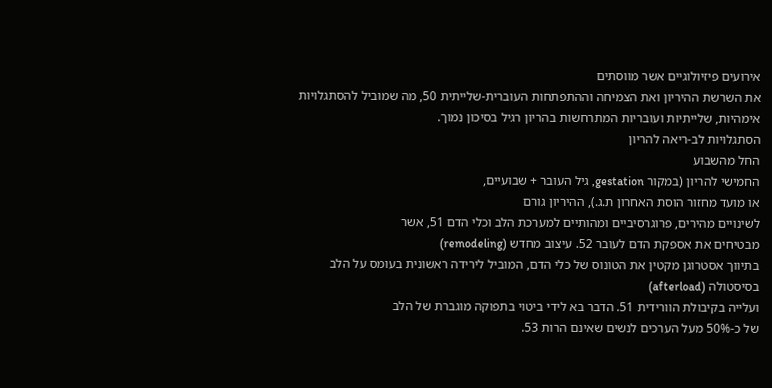אירועים פיזיולוגיים אשר מווסתים
את השרשת ההיריון ואת הצמיחה וההתפתחות העוברית-שלייתית 50, מה שמוביל להסתגלויות
אימהיות, שלייתיות ועובריות המתרחשות בהריון רגיל בסיכון נמוך.
הסתגלויות לב-ריאה להריון
החל מהשבוע
החמישי להריון (במקור gestation, גיל העובר + שבועיים,
או מועד מחזור הוסת האחרון ת.ג.), ההיריון גורם
לשינויים מהירים, פרוגרסיביים ומהותיים למערכת הלב וכלי הדם 51, אשר
מבטיחים את אספקת הדם לעובר 52. עיצוב מחדש (remodeling)
בתיווך אסטרוגן מקטין את הטונוס של כלי הדם, המוביל לירידה ראשונית בעומס על הלב
בסיסטולה (afterload)
ועלייה בקיבולת הוורידית 51. הדבר בא לידי ביטוי בתפוקה מוגברת של הלב
של כ-50% מעל הערכים לנשים שאינם הרות 53.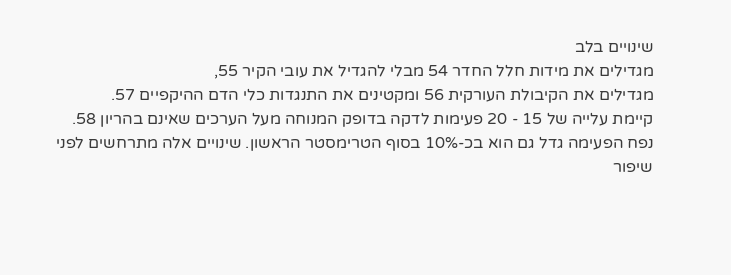שינויים בלב
מגדילים את מידות חלל החדר 54 מבלי להגדיל את עובי הקיר 55,
מגדילים את הקיבולת העורקית 56 ומקטינים את התנגדות כלי הדם ההיקפיים 57.
קיימת עלייה של 15 - 20 פעימות לדקה בדופק המנוחה מעל הערכים שאינם בהריון 58.
נפח הפעימה גדל גם הוא בכ-10% בסוף הטרימסטר הראשון. שינויים אלה מתרחשים לפני
שיפור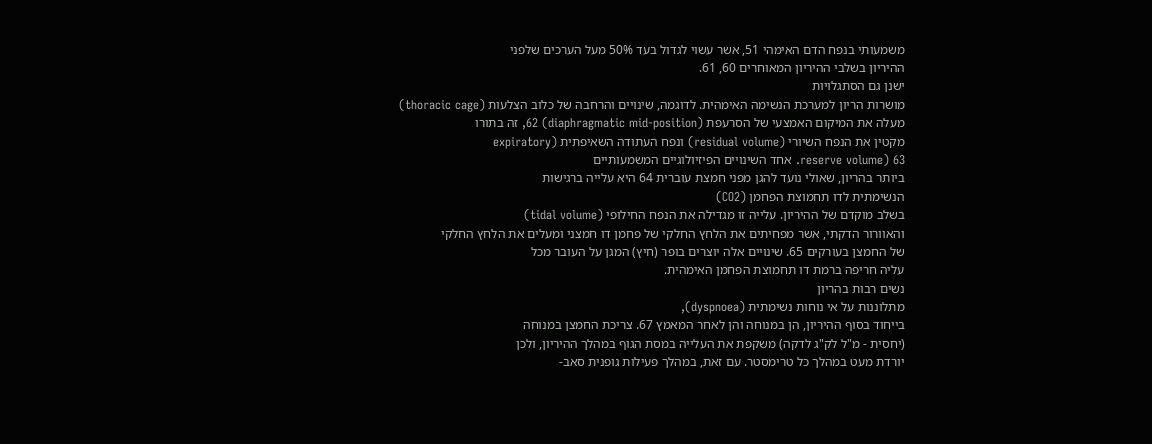משמעותי בנפח הדם האימהי 51, אשר עשוי לגדול בעד 50% מעל הערכים שלפני
ההיריון בשלבי ההיריון המאוחרים 60, 61.
ישנן גם הסתגלויות
מושרות הריון למערכת הנשימה האימהית. לדוגמה, שינויים והרחבה של כלוב הצלעות (thoracic cage)
מעלה את המיקום האמצעי של הסרעפת (diaphragmatic mid-position) 62, זה בתורו
מקטין את הנפח השיורי (residual volume) ונפח העתודה השאיפתית (expiratory
reserve volume) 63. אחד השינויים הפיזיולוגיים המשמעותיים
ביותר בהריון, שאולי נועד להגן מפני חמצת עוברית 64 היא עלייה ברגישות
הנשימתית לדו תחמוצת הפחמן (CO2)
בשלב מוקדם של ההיריון. עלייה זו מגדילה את הנפח החילופי (tidal volume)
והאוורור הדקתי, אשר מפחיתים את הלחץ החלקי של פחמן דו חמצני ומעלים את הלחץ החלקי
של החמצן בעורקים 65. שינויים אלה יוצרים בופר (חיץ) המגן על העובר מכל
עליה חריפה ברמת דו תחמוצת הפחמן האימהית.
נשים רבות בהריון
מתלוננות על אי נוחות נשימתית (dyspnoea),
בייחוד בסוף ההיריון, הן במנוחה והן לאחר המאמץ 67. צריכת החמצן במנוחה
(יחסית - מ"ל לק"ג לדקה) משקפת את העלייה במסת הגוף במהלך ההיריון, ולכן
יורדת מעט במהלך כל טרימסטר. עם זאת, במהלך פעילות גופנית סאב-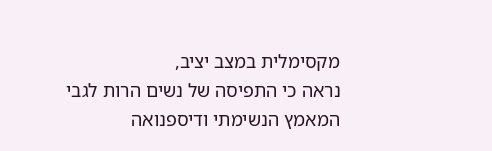מקסימלית במצב יציב,
נראה כי התפיסה של נשים הרות לגבי המאמץ הנשימתי ודיספנואה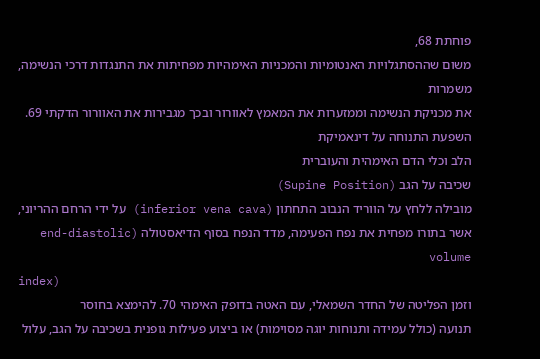פוחתת 68,
משום שההסתגלויות האנטומיות והמכניות האימהיות מפחיתות את התנגדות דרכי הנשימה, משמרות
את מכניקת הנשימה וממזערות את המאמץ לאוורור ובכך מגבירות את האוורור הדקתי 69.
השפעת התנוחה על דינאמיקת
הלב וכלי הדם האימהית והעוברית
שכיבה על הגב (Supine Position)
מובילה ללחץ על הווריד הנבוב התחתון (inferior vena cava) על ידי הרחם ההריוני,
אשר בתורו מפחית את נפח הפעימה, מדד הנפח בסוף הדיאסטולה (end-diastolic volume
index)
וזמן הפליטה של החדר השמאלי, עם האטה בדופק האימהי 70. להימצא בחוסר
תנועה (כולל עמידה ותנוחות יוגה מסוימות) או ביצוע פעילות גופנית בשכיבה על הגב, עלול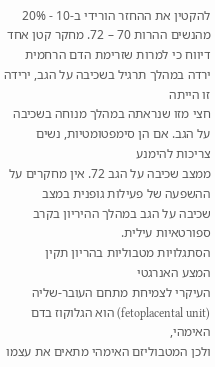להקטין את ההחזר הורידי ב-10 - 20% מהנשים ההרות 70 – 72. מחקר קטן אחד
דיווח כי למרות שזרימת הדם הרחמית ירדה במהלך תרגיל בשכיבה על הגב, ירידה זו הייתה
חצי מזו שנראתה במהלך מנוחה בשכיבה על הגב. אם הן סימפטומטיות, נשים צריכות להימנע
ממצב שכיבה על הגב 72. אין מחקרים על ההשפעה של פעילות גופנית במצב
שכיבה על הגב במהלך ההיריון בקרב ספורטאיות עילית.
הסתגלויות מטבוליות בהריון תקין
המצע האנרגטי
העיקרי לצמיחת מתחם העובר-שליה (fetoplacental unit) הוא הגלוקוז בדם האימהי,
ולכן המטבוליזם האימהי מתאים את עצמו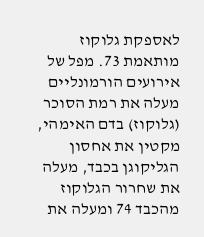לאספקת גלוקוז מותאמת 73. מפל של
אירועים הורמונליים מעלה את רמת הסוכר (גלוקוז) בדם האימהי, מקטין את אחסון
הגליקוגן בכבד, מעלה את שחרור הגלוקוז מהכבד 74 ומעלה את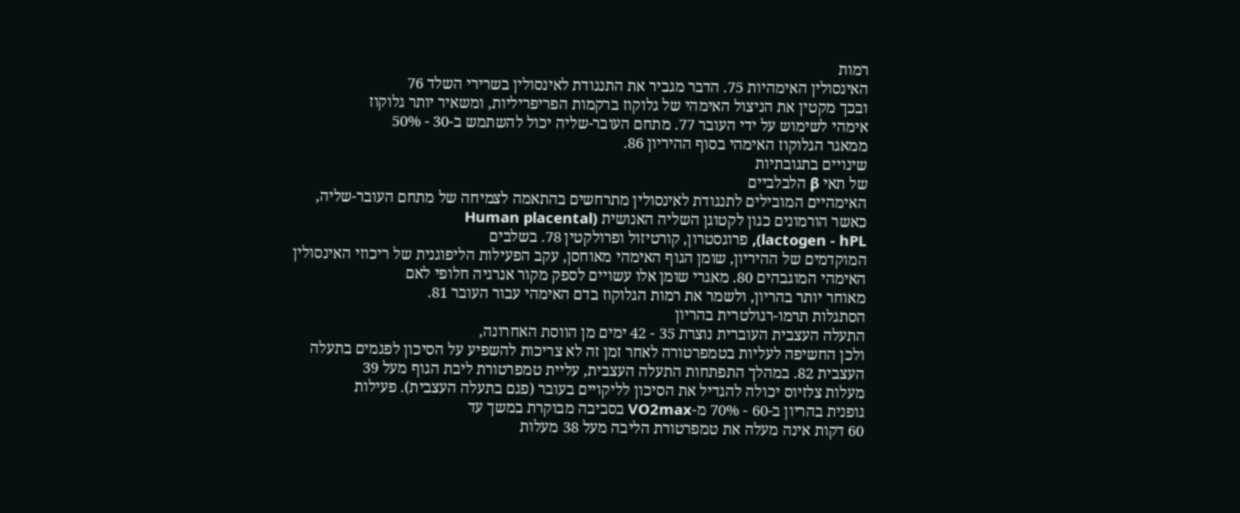רמות
האינסולין האימהיות 75. הדבר מגביר את התנגודת לאינסולין בשרירי השלד 76
ובכך מקטין את הניצול האימהי של גלוקוז ברקמות הפריפריליות, ומשאיר יותר גלוקוז
אימהי לשימוש על ידי העובר 77. מתחם העובר-שליה יכול להשתמש ב-30 - 50%
ממאגר הגלוקוז האימהי בסוף ההיריון 86.
שינויים בתגובתיות
של תאי β הלבלביים
האימהיים המובילים לתנגודת לאינסולין מתרחשים בהתאמה לצמיחה של מתחם העובר-שליה,
כאשר הורמונים כגון לקטוגן השליה האנושית (Human placental
lactogen - hPL), פרוגסטרון, קורטיזול ופרולקטין 78. בשלבים
המוקדמים של ההיריון, שומן הגוף האימהי מאוחסן, עקב הפעילות הליפוגנית של ריכוזי האינסולין
האימהי המוגבהים 80. מאגרי שומן אלו עשויים לספק מקור אנרגיה חלופי לאם
מאוחר יותר בהריון, ולשמר את רמות הגלוקוז בדם האימהי עבור העובר 81.
הסתגלות תרמו-רגולטרית בהריון
התעלה העצבית העוברית נוצרת 35 - 42 ימים מן הווסת האחרונה,
ולכן החשיפה לעליות בטמפרטורה לאחר זמן זה לא צריכות להשפיע על הסיכון לפגמים בתעלה
העצבית 82. במהלך התפתחות התעלה העצבית, עליית טמפרטורת ליבת הגוף מעל 39
מעלות צלזיוס יכולה להגדיל את הסיכון לליקויים בעובר (פגם בתעלה העצבית). פעילות
גופנית בהריון ב-60 - 70% מ-VO2max בסביבה מבוקרת במשך עד
60 דקות אינה מעלה את טמפרטורת הליבה מעל 38 מעלות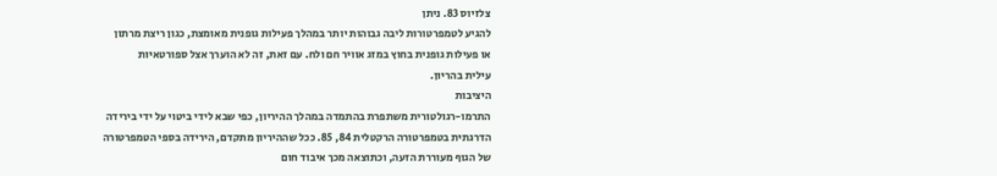צלזיוס 83. ניתן
להגיע לטמפרטורות ליבה גבוהות יותר במהלך פעילות גופנית מאומצת, כגון ריצת מרתון
או פעילות גופנית בחוץ במזג אוויר חם ולח. עם זאת, זה לא הוערך אצל ספורטאיות
עילית בהריון.
היציבות
התרמו-רגולטורית משתפרת בהתמדה במהלך ההיריון, כפי שבא לידי ביטוי על ידי בירידה
הדרגתית בטמפרטורה הרקטלית 84, 85. ככל שההיריון מתקדם, הירידה בספי הטמפרטורה
של הגוף מעוררת הזעה, וכתוצאה מכך איבוד חום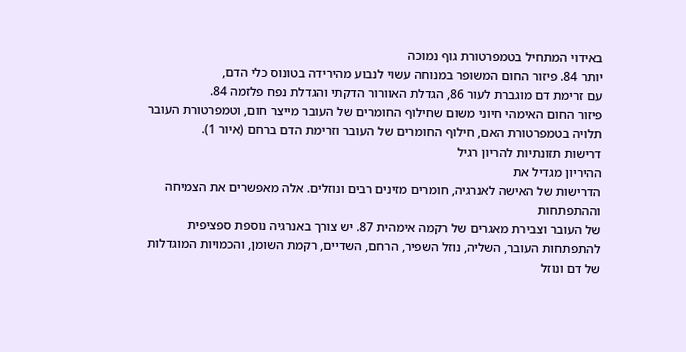באידוי המתחיל בטמפרטורת גוף נמוכה
יותר 84. פיזור החום המשופר במנוחה עשוי לנבוע מהירידה בטונוס כלי הדם,
עם זרימת דם מוגברת לעור 86, הגדלת האוורור הדקתי והגדלת נפח פלזמה 84.
פיזור החום האימהי חיוני משום שחילוף החומרים של העובר מייצר חום, וטמפרטורת העובר
תלויה בטמפרטורת האם, חילוף החומרים של העובר וזרימת הדם ברחם (איור 1).
דרישות תזונתיות להריון רגיל
ההיריון מגדיל את
הדרישות של האישה לאנרגיה, חומרים מזינים רבים ונוזלים. אלה מאפשרים את הצמיחה וההתפתחות
של העובר וצבירת מאגרים של רקמה אימהית 87. יש צורך באנרגיה נוספת ספציפית
להתפתחות העובר, השליה, נוזל השפיר, הרחם, השדיים, רקמת השומן, והכמויות המוגדלות
של דם ונוזל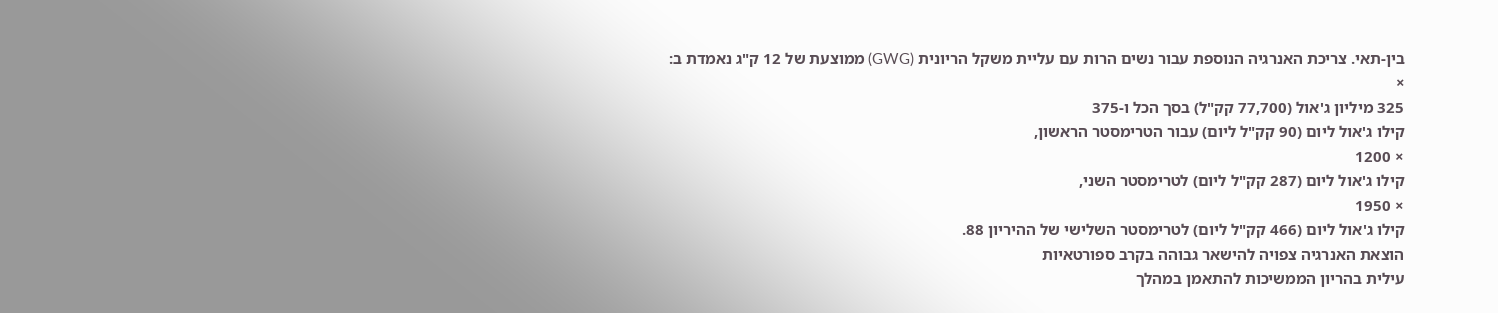בין-תאי. צריכת האנרגיה הנוספת עבור נשים הרות עם עליית משקל הריונית (GWG) ממוצעת של 12 ק"ג נאמדת ב:
×
325 מיליון ג'אול (77,700 קק"ל) בסך הכל ו-375
קילו ג'אול ליום (90 קק"ל ליום) עבור הטרימסטר הראשון,
× 1200
קילו ג'אול ליום (287 קק"ל ליום) לטרימסטר השני,
× 1950
קילו ג'אול ליום (466 קק"ל ליום) לטרימסטר השלישי של ההיריון 88.
הוצאת האנרגיה צפויה להישאר גבוהה בקרב ספורטאיות
עילית בהריון הממשיכות להתאמן במהלך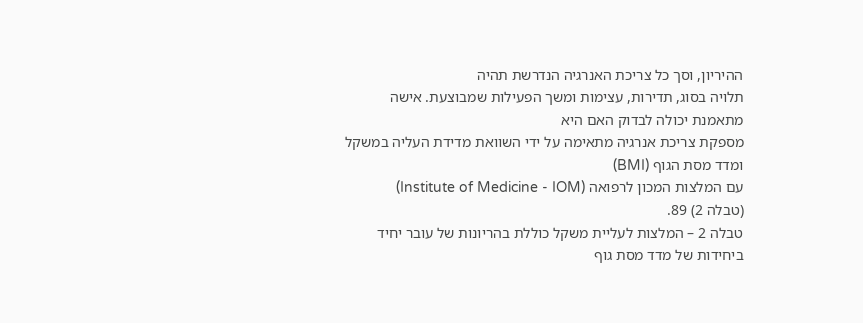ההיריון, וסך כל צריכת האנרגיה הנדרשת תהיה
תלויה בסוג, תדירות, עצימות ומשך הפעילות שמבוצעת. אישה מתאמנת יכולה לבדוק האם היא
מספקת צריכת אנרגיה מתאימה על ידי השוואת מדידת העליה במשקל ומדד מסת הגוף (BMI)
עם המלצות המכון לרפואה (Institute of Medicine - IOM)
(טבלה 2) 89.
טבלה 2 – המלצות לעליית משקל כוללת בהריונות של עובר יחיד
ביחידות של מדד מסת גוף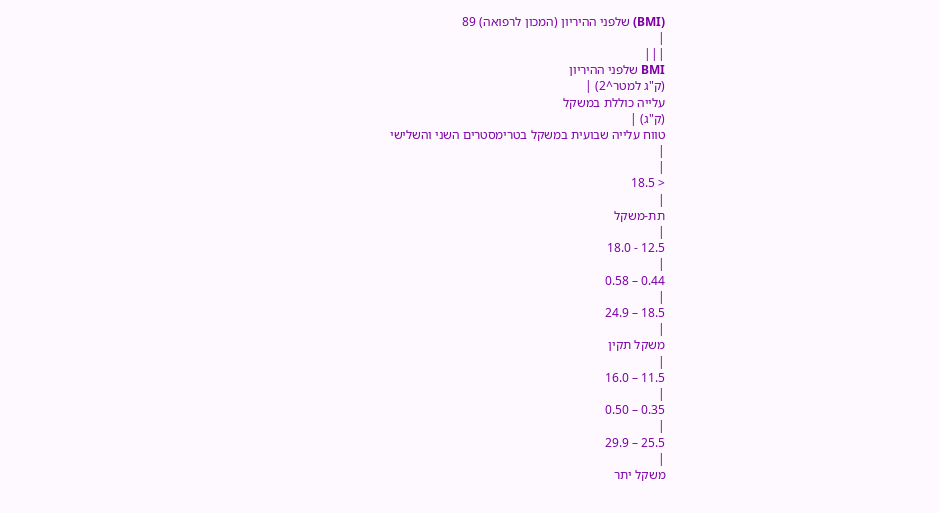(BMI) שלפני ההיריון (המכון לרפואה) 89
|
|||
BMI שלפני ההיריון
(ק"ג למטר^2) |
עלייה כוללת במשקל
(ק"ג) |
טווח עלייה שבועית במשקל בטרימסטרים השני והשלישי
|
|
< 18.5
|
תת-משקל
|
12.5 - 18.0
|
0.44 – 0.58
|
18.5 – 24.9
|
משקל תקין
|
11.5 – 16.0
|
0.35 – 0.50
|
25.5 – 29.9
|
משקל יתר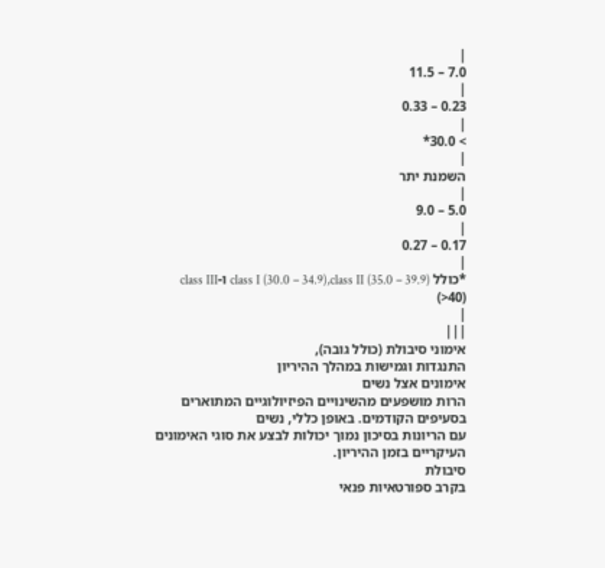|
7.0 – 11.5
|
0.23 – 0.33
|
> 30.0*
|
השמנת יתר
|
5.0 – 9.0
|
0.17 – 0.27
|
*כולל class I (30.0 – 34.9),class II (35.0 – 39.9) ו-class III (>40)
|
|||
אימוני סיבולת (כולל גובה),
התנגדות וגמישות במהלך ההיריון
אימונים אצל נשים
הרות מושפעים מהשינויים הפיזיולוגיים המתוארים בסעיפים הקודמים. באופן כללי, נשים
עם הריונות בסיכון נמוך יכולות לבצע את סוגי האימונים העיקריים בזמן ההיריון.
סיבולת
בקרב ספורטאיות פנאי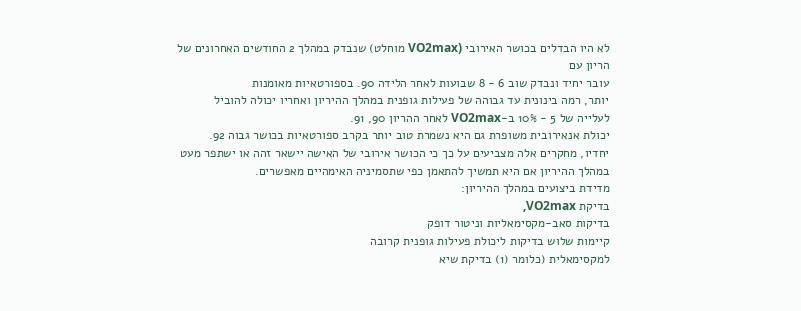לא היו הבדלים בכושר האירובי (VO2max מוחלט) שנבדק במהלך 2 החודשים האחרונים של הריון עם
עובר יחיד ונבדק שוב 6 - 8 שבועות לאחר הלידה 90. בספורטאיות מאומנות
יותר, רמה בינונית עד גבוהה של פעילות גופנית במהלך ההיריון ואחריו יכולה להוביל
לעלייה של 5 - 10% ב-VO2max לאחר ההריון 90, 91.
יכולת אנאירובית משופרת גם היא נשמרת טוב יותר בקרב ספורטאיות בכושר גבוה 92.
יחדיו, מחקרים אלה מצביעים על כך כי הכושר אירובי של האישה יישאר זהה או ישתפר מעט
במהלך ההיריון אם היא תמשיך להתאמן כפי שתסמיניה האימהיים מאפשרים.
מדידת ביצועים במהלך ההיריון:
בדיקת VO2max,
בדיקות סאב-מקסימאליות וניטור דופק
קיימות שלוש בדיקות ליכולת פעילות גופנית קרובה
למקסימאלית (כלומר (1) בדיקת שיא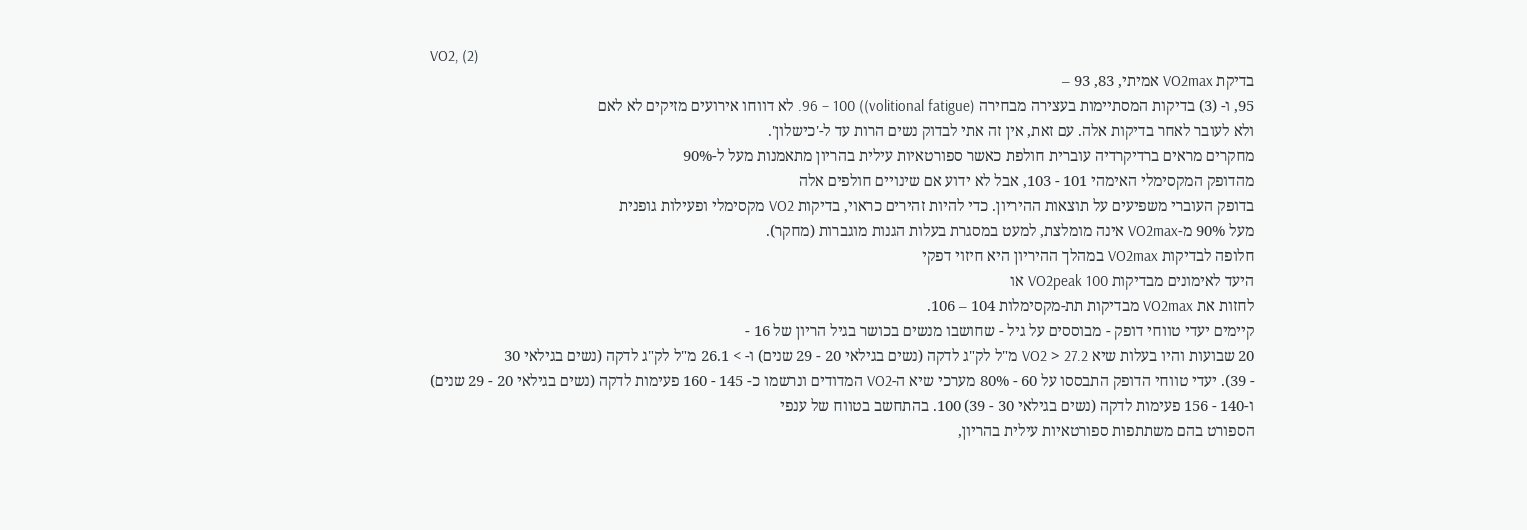VO2, (2)
בדיקת VO2max אמיתי, 83, 93 –
95, ו- (3) בדיקות המסתיימות בעצירה מבחירה (volitional fatigue)) 96 – 100. לא דווחו אירועים מזיקים לא לאם
ולא לעובר לאחר בדיקות אלה. עם זאת, אין זה אתי לבדוק נשים הרות עד ל-'כישלון'.
מחקרים מראים ברדיקרדיה עוברית חולפת כאשר ספורטאיות עילית בהריון מתאמנות מעל ל-90%
מהדופק המקסימלי האימהי 101 - 103, אבל לא ידוע אם שינויים חולפים אלה
בדופק העוברי משפיעים על תוצאות ההיריון. כדי להיות זהירים כראוי, בדיקות VO2 מקסימלי ופעילות גופנית
מעל 90% מ-VO2max אינה מומלצת, למעט במסגרת בעלות הגנות מוגברות (מחקר).
חלופה לבדיקות VO2max במהלך ההיריון היא חיזוי דפקי
היעד לאימונים מבדיקות VO2peak 100 או
לחזות את VO2max מבדיקות תת-מקסימלות 104 – 106.
קיימים יעדי טווחי דופק - מבוססים על גיל - שחושבו מנשים בכושר בגיל הריון של 16 -
20 שבועות והיו בעלות שיא VO2 > 27.2 מ"ל לק"ג לדקה (נשים בגילאי 20 - 29 שנים) ו- > 26.1 מ"ל לק"ג לדקה (נשים בגילאי 30
- 39). יעדי טווחי הדופק התבססו על 60 - 80% מערכי שיא ה-VO2 המדודים ונרשמו כ- 145 - 160 פעימות לדקה (נשים בגילאי 20 - 29 שנים)
ו-140 - 156 פעימות לדקה (נשים בגילאי 30 - 39) 100. בהתחשב בטווח של ענפי
הספורט בהם משתתפות ספורטאיות עילית בהריון,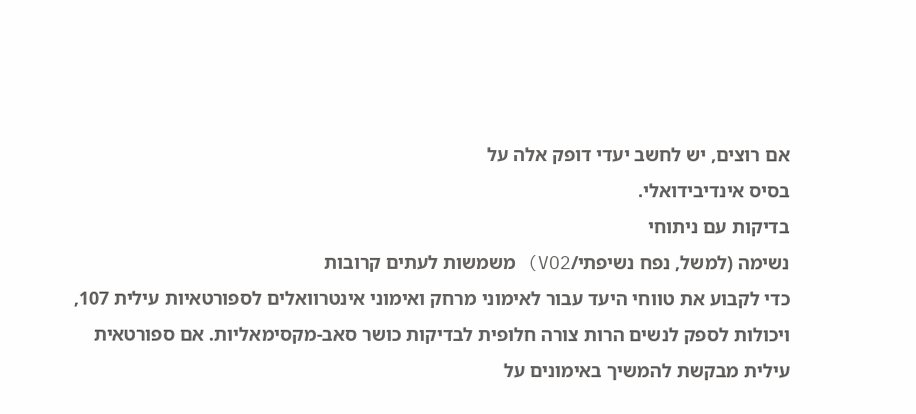אם רוצים, יש לחשב יעדי דופק אלה על
בסיס אינדיבידואלי.
בדיקות עם ניתוחי
נשימה (למשל, נפח נשיפתי/VO2) משמשות לעתים קרובות
כדי לקבוע את טווחי היעד עבור לאימוני מרחק ואימוני אינטרוואלים לספורטאיות עילית 107,
ויכולות לספק לנשים הרות צורה חלופית לבדיקות כושר סאב-מקסימאליות. אם ספורטאית
עילית מבקשת להמשיך באימונים על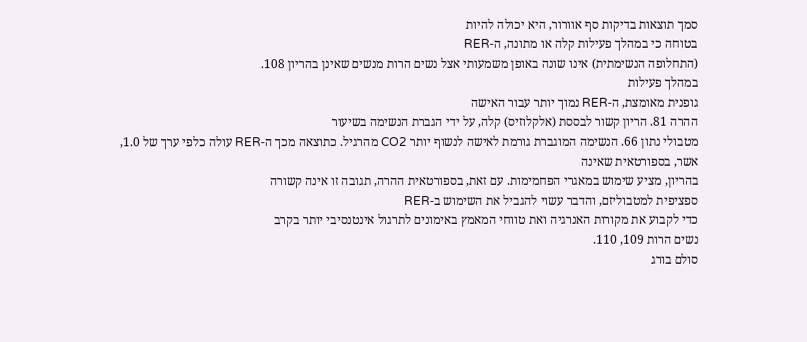סמך תוצאות בדיקות סף אוורור, היא יכולה להיות
בטוחה כי במהלך פעילות קלה או מתונה, ה-RER
(התחלופה הנשימתית) אינו שונה באופן משמעותי אצל נשים הרות מנשים שאינן בהריון 108.
במהלך פעילות
גופנית מאומצת, ה-RER נמוך יותר עבור האישה
ההרה 81. הריון קשור לבססת (אלקלוזיס) קלה, על ידי הגברת הנשימה בשיעור
מטבולי נתון 66. הנשימה המוגברת גורמת לאישה לנשוף יותר CO2 מהרגיל. כתוצאה מכך ה-RER עולה כלפי ערך של 1.0, אשר, בספורטאית שאינה
בהריון, מציע שימוש במאגרי הפחמימות. עם זאת, בספורטאית ההרה, תגובה זו אינה קשורה
ספציפית למטבוליזם, והדבר עשוי להגביל את השימוש ב-RER
כדי לקבוע את מקורות האנרגיה ואת טווחי המאמץ באימונים לתרגול אינטנסיבי יותר בקרב
נשים הרות 109, 110.
סולם בורג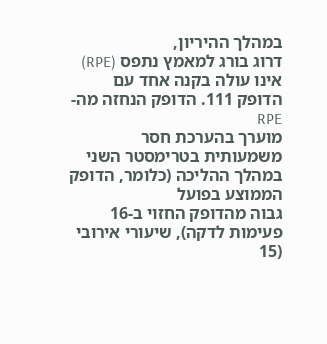במהלך ההיריון,
דרוג בורג למאמץ נתפס (RPE) אינו עולה בקנה אחד עם
הדופק 111. הדופק הנחזה מה-RPE
מוערך בהערכת חסר משמעותית בטרימסטר השני במהלך ההליכה (כלומר, הדופק הממוצע בפועל
גבוה מהדופק החזוי ב-16 פעימות לדקה), שיעורי אירובי (15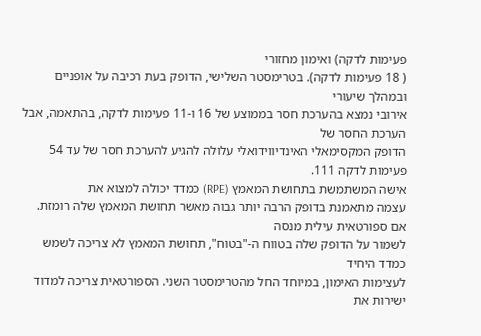פעימות לדקה) ואימון מחזורי
( 18 פעימות לדקה). בטרימסטר השלישי, הדופק בעת רכיבה על אופניים ובמהלך שיעורי
אירובי נמצא בהערכת חסר בממוצע של 16 ו-11 פעימות לדקה, בהתאמה, אבל הערכת החסר של
הדופק המקסימאלי האינדיווידואלי עלולה להגיע להערכת חסר של עד 54 פעימות לדקה 111.
אישה המשתמשת בתחושת המאמץ (RPE) כמדד יכולה למצוא את
עצמה מתאמנת בדופק הרבה יותר גבוה מאשר תחושת המאמץ שלה רומזת. אם ספורטאית עילית מנסה
לשמור על הדופק שלה בטווח ה-"בטוח", תחושת המאמץ לא צריכה לשמש כמדד היחיד
לעצימות האימון, במיוחד החל מהטרימסטר השני. הספורטאית צריכה למדוד ישירות את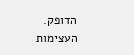הדופק.
העצימות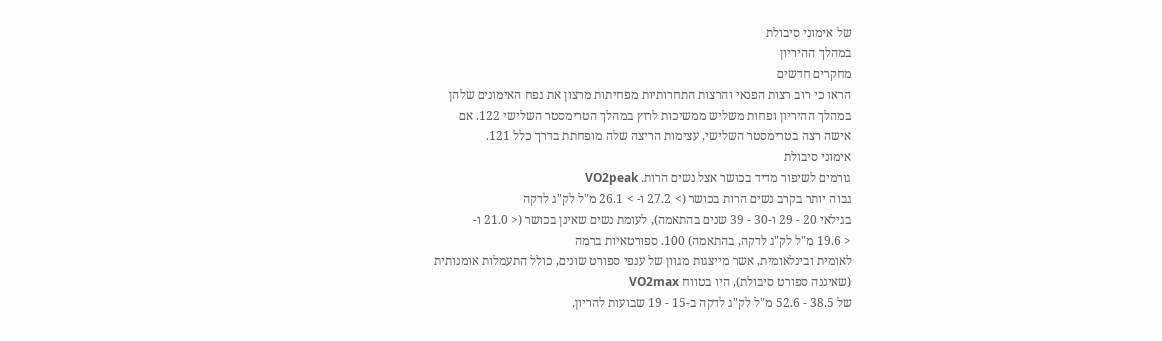של אימוני סיבולת
במהלך ההיריון
מחקרים חדשים
הראו כי רוב רצות הפנאי והרצות התחרותיות מפחיתות מרצון את נפח האימונים שלהן
במהלך ההיריון ופחות משליש ממשיכות לרוץ במהלך הטרימסטר השלישי 122. אם
אישה רצה בטרימסטר השלישי, עצימות הריצה שלה מופחתת בדרך כלל 121.
אימוני סיבולת
גורמים לשיפור מדיד בכושר אצל נשים הרות. VO2peak
גבוה יותר בקרב נשים הרות בכושר (> 27.2 ו- > 26.1 מ"ל לק"ג לדקה
בגילאי 20 - 29 ו-30 - 39 שנים בהתאמה), לעומת נשים שאינן בכושר (< 21.0 ו-
< 19.6 מ"ל לק"ג לדקה, בהתאמה) 100. ספורטאיות ברמה
לאומית ובינלאומית, אשר מייצגות מגוון של ענפי ספורט שונים, כולל התעמלות אומנותית
(שאיננה ספורט סיבולת), היו בטווח VO2max
של 38.5 - 52.6 מ"ל לק"ג לדקה ב-15 - 19 שבועות להריון,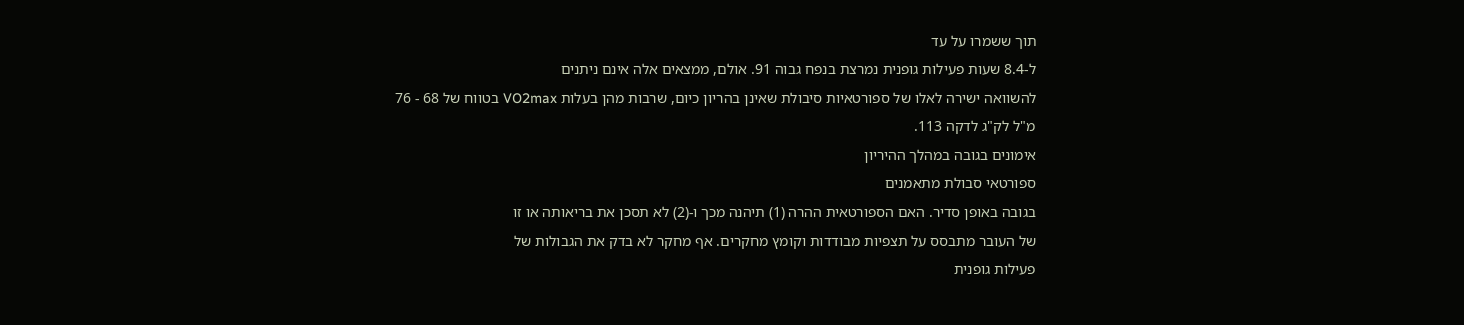תוך ששמרו על עד
ל-8.4 שעות פעילות גופנית נמרצת בנפח גבוה 91. אולם, ממצאים אלה אינם ניתנים
להשוואה ישירה לאלו של ספורטאיות סיבולת שאינן בהריון כיום, שרבות מהן בעלות VO2max בטווח של 68 - 76
מ"ל לק"ג לדקה 113.
אימונים בגובה במהלך ההיריון
ספורטאי סבולת מתאמנים
בגובה באופן סדיר. האם הספורטאית ההרה (1) תיהנה מכך ו-(2) לא תסכן את בריאותה או זו
של העובר מתבסס על תצפיות מבודדות וקומץ מחקרים. אף מחקר לא בדק את הגבולות של
פעילות גופנית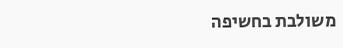משולבת בחשיפה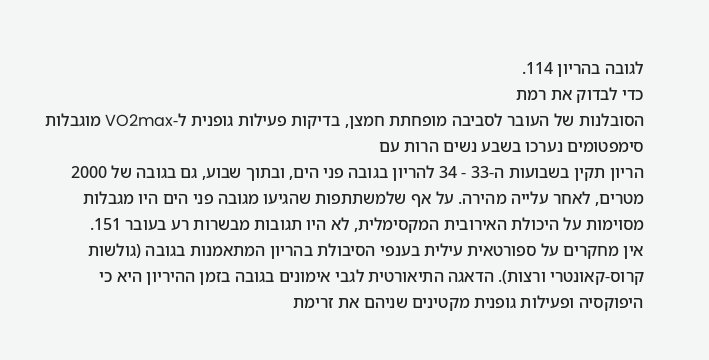לגובה בהריון 114.
כדי לבדוק את רמת
הסובלנות של העובר לסביבה מופחתת חמצן, בדיקות פעילות גופנית ל-VO2max מוגבלות סימפטומים נערכו בשבע נשים הרות עם
הריון תקין בשבועות ה-33 - 34 להריון בגובה פני הים, ובתוך שבוע, גם בגובה של 2000
מטרים, לאחר עלייה מהירה. על אף שלמשתתפות שהגיעו מגובה פני הים היו מגבלות
מסוימות על היכולת האירובית המקסימלית, לא היו תגובות מבשרות רע בעובר 151.
אין מחקרים על ספורטאית עילית בענפי הסיבולת בהריון המתאמנות בגובה (גולשות
קרוס-קאונטרי ורצות). הדאגה התיאורטית לגבי אימונים בגובה בזמן ההיריון היא כי
היפוקסיה ופעילות גופנית מקטינים שניהם את זרימת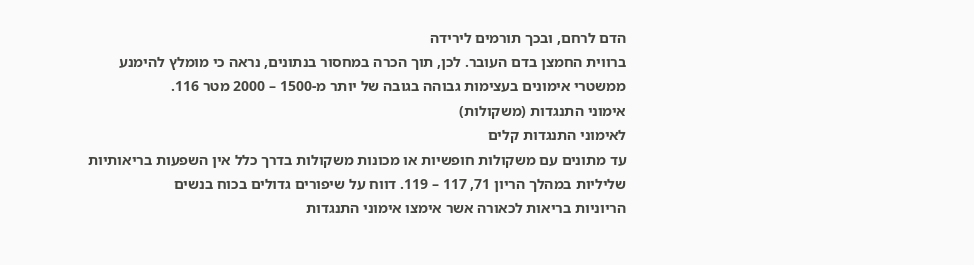הדם לרחם, ובכך תורמים לירידה
ברווית החמצן בדם העובר. לכן, תוך הכרה במחסור בנתונים, נראה כי מומלץ להימנע
ממשטרי אימונים בעצימות גבוהה בגובה של יותר מ-1500 – 2000 מטר 116.
אימוני התנגדות (משקולות)
לאימוני התנגדות קלים
עד מתונים עם משקולות חופשיות או מכונות משקולות בדרך כלל אין השפעות בריאותיות
שליליות במהלך הריון 71, 117 – 119. דווח על שיפורים גדולים בכוח בנשים
הריוניות בריאות לכאורה אשר אימצו אימוני התנגדות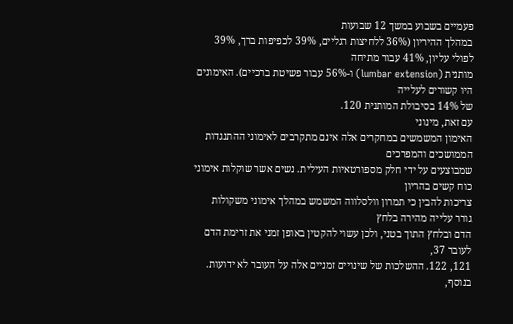פעמיים בשבוע במשך 12 שבועות
במהלך ההיריון (36% ללחיצות רגליים, 39% לכפיפות ברך, 39% לפולי עליון, 41% עבור מתיחה
מותנית (lumbar extension) ו-56% עבור פשיטת ברכיים). האימונים היו קשורים לעלייה
של 14% בסיבולת המותנית 120.
עם זאת, מינוני
האימון המשמשים במחקרים אלה אינם מתקרבים לאימוני ההתנגדות הממושכים והמפרכים
שמבוצעים על ידי חלק מספורטאיות העילית. נשים אשר שוקלות אימוני כוח קשים בהריון
צריכות להבין כי תמרון וולסלווה המשמש במהלך אימוני משקולות גורר עלייה מהירה בלחץ
הדם ובלחץ התוך בטני, ולכן עשוי להקטין באופן זמני את זרימת הדם לעובר 37,
121, 122. ההשלכות של שינויים זמניים אלה על העובר לא ידועות. בנוסף,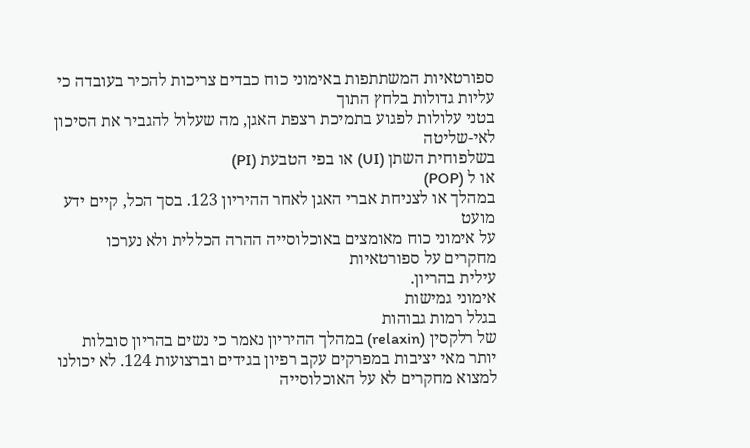ספורטאיות המשתתפות באימוני כוח כבדים צריכות להכיר בעובדה כי עליות גדולות בלחץ התוך
בטני עלולות לפגוע בתמיכת רצפת האגן, מה שעלול להגביר את הסיכון לאי-שליטה
בשלפוחית השתן (UI) או בפי הטבעת (PI)
או ל (POP)
במהלך או לצניחת אברי האגן לאחר ההיריון 123. בסך הכל, קיים ידע מועט
על אימוני כוח מאומצים באוכלוסייה ההרה הכללית ולא נערכו מחקרים על ספורטאיות
עילית בהריון.
אימוני גמישות
בגלל רמות גבוהות
של רלקסין (relaxin) במהלך ההיריון נאמר כי נשים בהריון סובלות
יותר מאי יציבות במפרקים עקב רפיון בגידים וברצועות 124. לא יכולנו
למצוא מחקרים לא על האוכלוסייה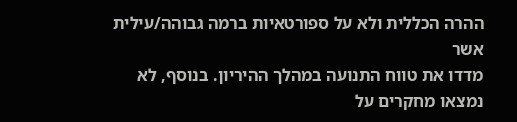ההרה הכללית ולא על ספורטאיות ברמה גבוהה/עילית אשר
מדדו את טווח התנועה במהלך ההיריון. בנוסף, לא נמצאו מחקרים על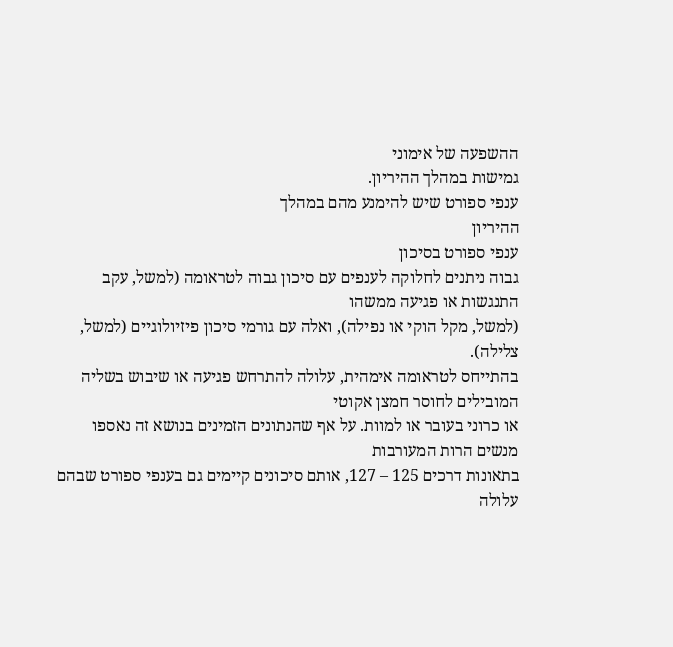ההשפעה של אימוני
גמישות במהלך ההיריון.
ענפי ספורט שיש להימנע מהם במהלך
ההיריון
ענפי ספורט בסיכון
גבוה ניתנים לחלוקה לענפים עם סיכון גבוה לטראומה (למשל, עקב התנגשות או פגיעה ממשהו
(למשל, מקל הוקי או נפילה), ואלה עם גורמי סיכון פיזיולוגיים (למשל, צלילה).
בהתייחס לטראומה אימהית, עלולה להתרחש פגיעה או שיבוש בשליה המובילים לחוסר חמצן אקוטי
או כרוני בעובר או למוות. על אף שהנתונים הזמינים בנושא זה נאספו מנשים הרות המעורבות
בתאונות דרכים 125 – 127, אותם סיכונים קיימים גם בענפי ספורט שבהם
עלולה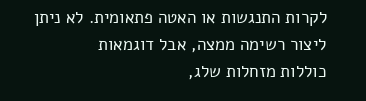לקרות התנגשות או האטה פתאומית. לא ניתן ליצור רשימה ממצה, אבל דוגמאות
כוללות מזחלות שלג,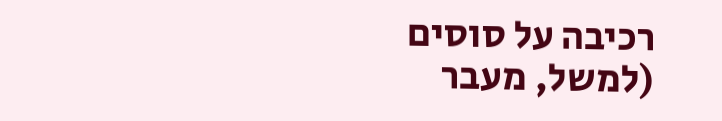רכיבה על סוסים (למשל, מעבר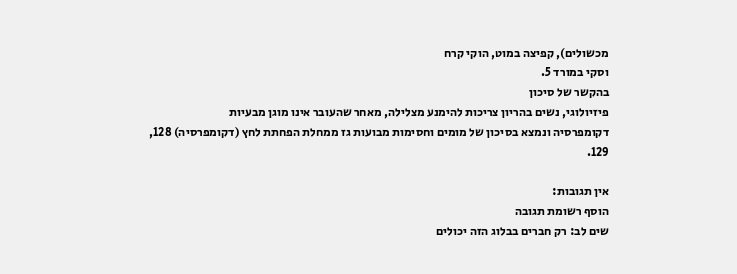מכשולים), קפיצה במוט, הוקי קרח
וסקי במורד 5.
בהקשר של סיכון
פיזיולוגי, נשים בהריון צריכות להימנע מצלילה, מאחר שהעובר אינו מוגן מבעיות
דקומפרסיה ונמצא בסיכון של מומים וחסימות מבועות גז ממחלת הפחתת לחץ (דקומפרסיה) 128,
129.

אין תגובות:
הוסף רשומת תגובה
שים לב: רק חברים בבלוג הזה יכולים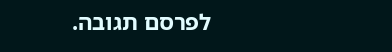לפרסם תגובה.